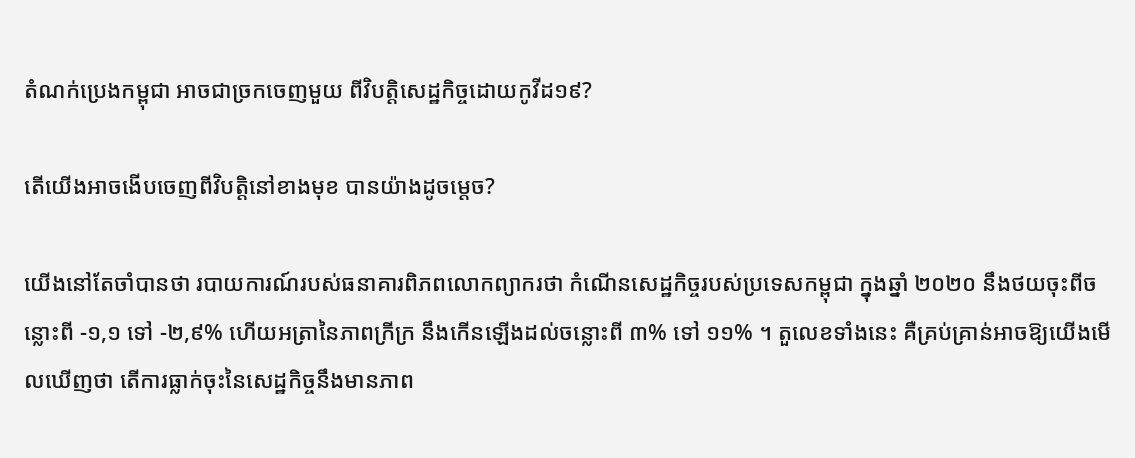តំណក់ប្រេងកម្ពុជា អាចជាច្រកចេញមួយ ពីវិបត្តិសេដ្ឋកិច្ចដោយកូវីដ១៩?

តើយើងអាចងើបចេញពីវិបត្តិនៅខាងមុខ បានយ៉ាងដូចម្តេច?

យើងនៅតែចាំបានថា របាយការណ៍របស់ធនាគារពិភពលោកព្យាករថា កំណើនសេដ្ឋកិច្ចរបស់ប្រទេសកម្ពុជា ក្នុងឆ្នាំ ២០២០ នឹងថយចុះពីចន្លោះពី -១,១ ទៅ -២,៩% ហើយអត្រានៃភាពក្រីក្រ នឹងកើនឡើងដល់ចន្លោះពី ៣% ទៅ ១១% ។ តួលេខទាំងនេះ គឺគ្រប់គ្រាន់អាចឱ្យយើងមើលឃើញថា តើការធ្លាក់ចុះនៃសេដ្ឋកិច្ចនឹងមានភាព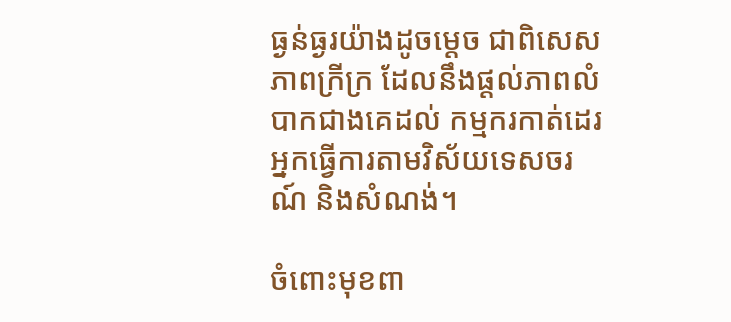ធ្ងន់ធ្ងរយ៉ាងដូចម្តេច ជាពិសេសភាពក្រីក្រ ដែលនឹងផ្តល់ភាពលំបាកជាងគេដល់ កម្មករកាត់ដេរ អ្នកធ្វើការតាមវិស័យទេសចរណ៍ និងសំណង់។

ចំពោះមុខពា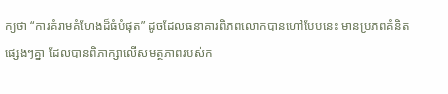ក្យថា “ការគំរាមគំហែងដ៏ធំបំផុត” ដូចដែលធនាគារពិភពលោកបានហៅបែបនេះ មានប្រភពគំនិតផ្សេងៗគ្នា ដែលបានពិភាក្សាលើសមត្ថភាពរបស់ក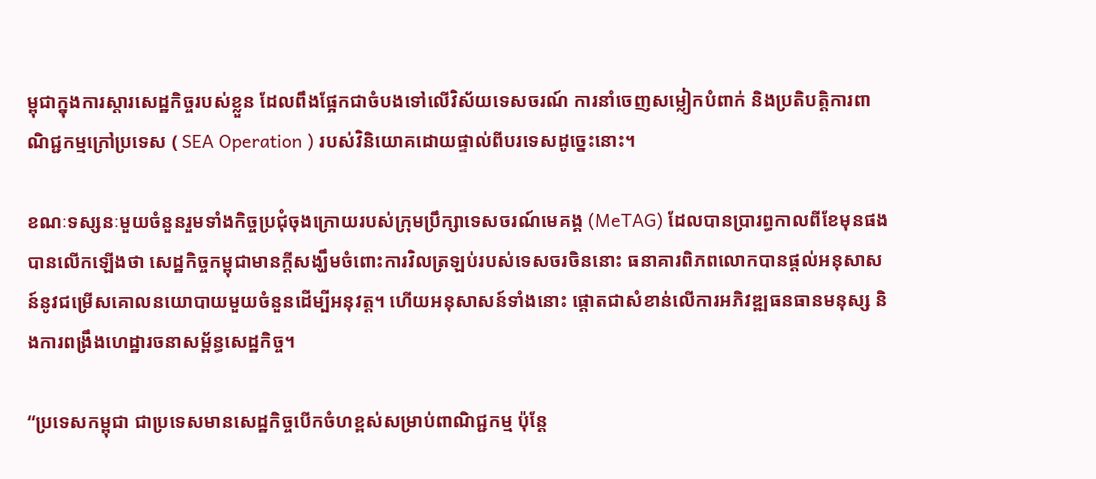ម្ពុជាក្នុងការស្តារសេដ្ឋកិច្ចរបស់ខ្លួន ដែលពឹងផ្អែកជាចំបងទៅលើវិស័យទេសចរណ៍ ការនាំចេញសម្លៀកបំពាក់ និងប្រតិបត្តិការពាណិជ្ជកម្មក្រៅប្រទេស ( SEA Operation ) របស់វិនិយោគដោយផ្ទាល់ពីបរទេសដូច្នេះនោះ។

ខណៈទស្សនៈមួយចំនួនរួមទាំងកិច្ចប្រជុំចុងក្រោយរបស់ក្រុមប្រឹក្សាទេសចរណ៍មេគង្គ (MeTAG) ដែលបានប្រារព្ធកាលពីខែមុនផង បានលើកឡើងថា សេដ្ឋកិច្ចកម្ពុជាមានក្តីសង្ឃឹមចំពោះការវិលត្រឡប់របស់ទេសចរចិននោះ ធនាគារពិភពលោកបានផ្តល់អនុសាសន៍នូវជម្រើសគោលនយោបាយមួយចំនួនដើម្បីអនុវត្ត។ ហើយអនុសាសន៍ទាំងនោះ ផ្តោតជាសំខាន់លើការអភិវឌ្ឍធនធានមនុស្ស និងការពង្រឹងហេដ្ឋារចនាសម្ព័ន្ធសេដ្ឋកិច្ច។

“ប្រទេសកម្ពុជា ជាប្រទេសមានសេដ្ឋកិច្ចបើកចំហខ្ពស់សម្រាប់ពាណិជ្ជកម្ម ប៉ុន្តែ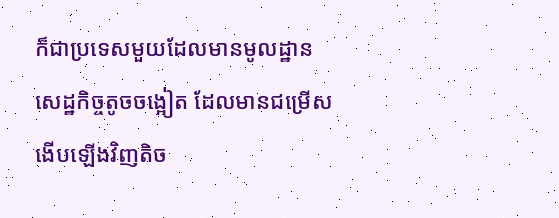ក៏ជាប្រទេសមួយដែលមានមូលដ្ឋានសេដ្ឋកិច្ចតូចចង្អៀត ដែលមានជម្រើសងើបឡើងវិញតិច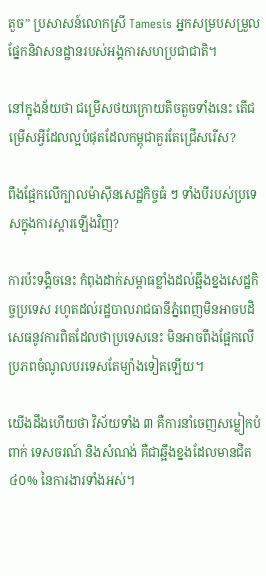តួច” ប្រសាសន៍លោកស្រី Tamesis អ្នកសម្របសម្រួលផ្នែកនិវាសនដ្ឋានរបស់អង្គការសហប្រជាជាតិ។

នៅក្នុងន័យថា ជម្រើសថយក្រោយតិចតួចទាំងនេះ តើជម្រើសអ្វីដែលល្អបំផុតដែលកម្ពុជាគួរតែជ្រើសរើស?

ពឹងផ្អែកលើក្បាលម៉ាស៊ីនសេដ្ឋកិច្ចធំ ៗ ទាំងបីរបស់ប្រទេសក្នុងការស្តារឡើងវិញ?

ការប៉ះទង្គិចនេះ កំពុងដាក់សម្ពាធខ្លាំងដល់ឆ្អឹងខ្នងសេដ្ឋកិច្ចប្រទេស រហូតដល់រដ្ឋបាលរាជធានីភ្នំពេញមិនអាចបដិសេធនូវការពិតដែលថាប្រទេសនេះ មិនអាចពឹងផ្អែកលើប្រភពចំណូលបរទេសតែម្យ៉ាងទៀតឡើយ។

យើងដឹងហើយថា វិស័យទាំង ៣ គឺការនាំចេញសម្លៀកបំពាក់ ទេសចរណ៍ និងសំណង់ គឺជាឆ្អឹងខ្នងដែលមានជិត ៤០% នៃការងារទាំងអស់។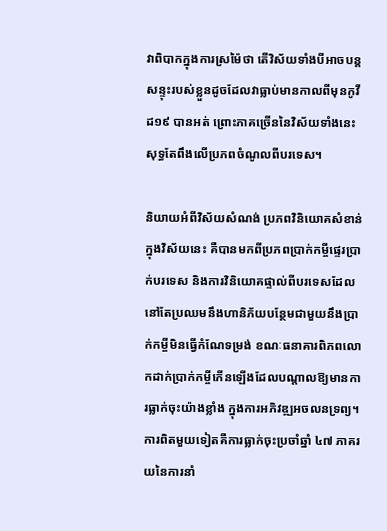វាពិបាកក្នុងការស្រម៉ៃថា តើវិស័យទាំងបីអាចបន្តសន្ទុះរបស់ខ្លួនដូចដែលវាធ្លាប់មានកាលពីមុនកូវីដ១៩ បានអត់ ព្រោះភាគច្រើននៃវិស័យទាំងនេះ សុទ្ធតែពឹងលើប្រភពចំណូលពីបរទេស។

និយាយអំពីវិស័យសំណង់ ប្រភពវិនិយោគសំខាន់ក្នុងវិស័យនេះ គឺបានមកពីប្រភពប្រាក់កម្ចីផ្ទេរប្រាក់បរទេស និងការវិនិយោគផ្ទាល់ពីបរទេសដែលនៅតែប្រឈមនឹងហានិភ័យបន្ថែមជាមួយនឹងប្រាក់កម្ចីមិនធ្វើកំណែទម្រង់ ខណៈធនាគារពិភពលោកដាក់ប្រាក់កម្ចីកើនឡើងដែលបណ្តាលឱ្យមានការធ្លាក់ចុះយ៉ាងខ្លាំង ក្នុងការអភិវឌ្ឍអចលនទ្រព្យ។ ការពិតមួយទៀតគឺការធ្លាក់ចុះប្រចាំឆ្នាំ ៤៧ ភាគរយនៃការនាំ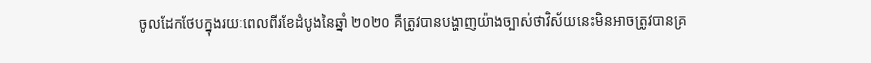ចូលដែកថែបក្នុងរយៈពេលពីរខែដំបូងនៃឆ្នាំ ២០២០ គឺត្រូវបានបង្ហាញយ៉ាងច្បាស់ថាវិស័យនេះមិនអាចត្រូវបានគ្រ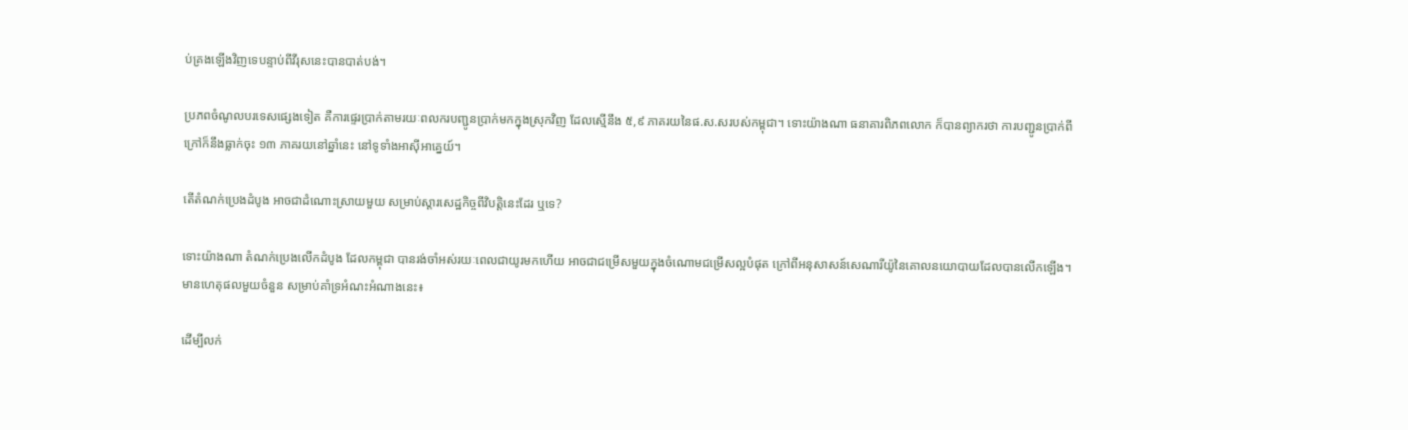ប់គ្រងឡើងវិញទេបន្ទាប់ពីវីរុសនេះបានបាត់បង់។

ប្រភពចំណូលបរទេសផ្សេងទៀត គឺការផ្ទេរប្រាក់តាមរយៈពលករបញ្ជូនប្រាក់មកក្នុងស្រុកវិញ ដែលស្មើនឹង ៥,៩ ភាគរយនៃផ.ស.សរបស់កម្ពុជា។ ទោះយ៉ាងណា ធនាគារពិភពលោក ក៏បានព្យាករថា ការបញ្ជូនប្រាក់ពីក្រៅក៏នឹងធ្លាក់ចុះ ១៣ ភាគរយនៅឆ្នាំនេះ នៅទូទាំងអាស៊ីអាគ្នេយ៍។

តើតំណក់ប្រេងដំបូង អាចជាដំណោះស្រាយមួយ សម្រាប់ស្តារសេដ្ឋកិច្ចពីវិបត្តិនេះដែរ ឬទេ?

ទោះយ៉ាងណា តំណក់ប្រេងលើកដំបូង ដែលកម្ពុជា បានរង់ចាំអស់រយៈពេលជាយូរមកហើយ អាចជាជម្រើសមួយក្នុងចំណោមជម្រើសល្អបំផុត ក្រៅពីអនុសាសន៍សេណារីយ៉ូនៃគោលនយោបាយដែលបានលើកឡើង។ មានហេតុផលមួយចំនួន សម្រាប់គាំទ្រអំណះអំណាងនេះ៖

ដើម្បីលក់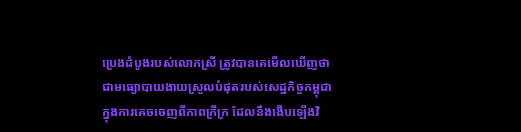ប្រេងដំបូងរបស់លោកស្រី ត្រូវបានគេមើលឃើញថា ជាមធ្យោបាយងាយស្រួលបំផុតរបស់សេដ្ឋកិច្ចកម្ពុជា ក្នុងការគេចចេញពីភាពក្រីក្រ ដែលនឹងងើបឡើងវិ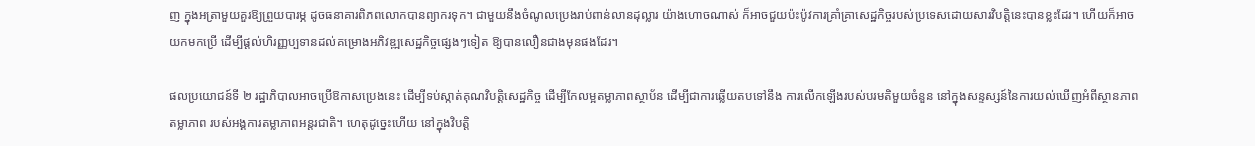ញ ក្នុងអត្រាមួយគួរឱ្យព្រួយបារម្ភ ដូចធនាគារពិភពលោកបានព្យាករទុក។ ជាមួយនឹងចំណូលប្រេងរាប់ពាន់លានដុល្លារ យ៉ាងហោចណាស់ ក៏អាចជួយប៉ះប៉ូវការគ្រាំគ្រាសេដ្ឋកិច្ចរបស់ប្រទេសដោយសារវិបត្តិនេះបានខ្លះដែរ។ ហើយក៏អាចយកមកប្រើ ដើម្បីផ្តល់ហិរញ្ញប្បទានដល់គម្រោងអភិវឌ្ឍសេដ្ឋកិច្ចផ្សេងៗទៀត ឱ្យបានលឿនជាងមុនផងដែរ។

ផលប្រយោជន៍ទី ២ រដ្ឋាភិបាលអាចប្រើឱកាសប្រេងនេះ ដើម្បីទប់ស្កាត់គុណវិបត្តិសេដ្ឋកិច្ច ដើម្បីកែលម្អតម្លាភាពស្ថាប័ន ដើម្បីជាការឆ្លើយតបទៅនឹង ការលើកឡើងរបស់បរមតិមួយចំនួន នៅក្នុងសន្ទស្សន៍នៃការយល់ឃើញអំពីស្ថានភាពតម្លាភាព របស់អង្គការតម្លាភាពអន្តរជាតិ។ ហេតុដូច្នេះហើយ នៅក្នុងវិបត្តិ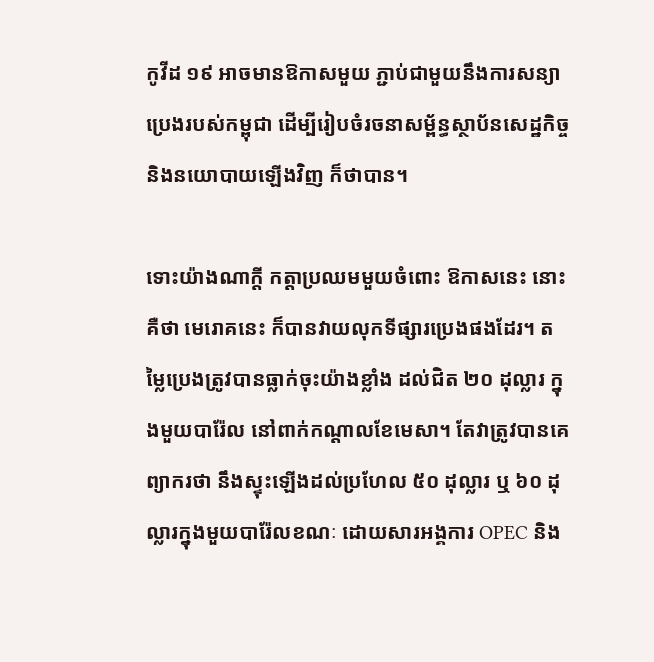កូវីដ ១៩ អាចមានឱកាសមួយ ភ្ជាប់ជាមួយនឹងការសន្យាប្រេងរបស់កម្ពុជា ដើម្បីរៀបចំរចនាសម្ព័ន្ធស្ថាប័នសេដ្ឋកិច្ច និងនយោបាយឡើងវិញ ក៏ថាបាន។

ទោះយ៉ាងណាក្តី កត្តាប្រឈមមួយចំពោះ ឱកាសនេះ នោះគឺថា មេរោគនេះ ក៏បានវាយលុកទីផ្សារប្រេងផងដែរ។ តម្លៃប្រេងត្រូវបានធ្លាក់ចុះយ៉ាងខ្លាំង ដល់ជិត ២០ ដុល្លារ ក្នុងមួយបារ៉ែល នៅពាក់កណ្តាលខែមេសា។ តែវាត្រូវបានគេព្យាករថា នឹងស្ទុះឡើងដល់ប្រហែល ៥០ ដុល្លារ ឬ ៦០ ដុល្លារក្នុងមួយបារ៉ែលខណៈ ដោយសារអង្គការ OPEC និង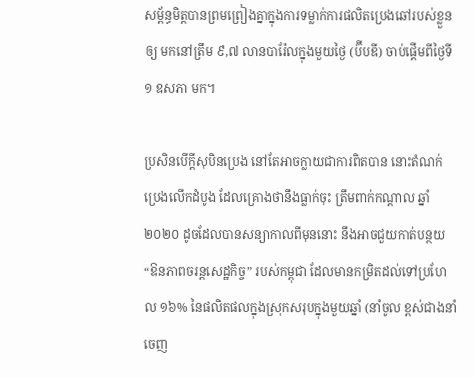សម្ព័ន្ធមិត្តបានព្រមព្រៀងគ្នាក្នុងការទម្លាក់ការផលិតប្រេងឆៅរបស់ខ្លួន ឲ្យ មកនៅត្រឹម ៩,៧ លានបារ៉ែលក្នុងមួយថ្ងៃ (ប៊ីបឌី) ចាប់ផ្តើមពីថ្ងៃទី ១ ឧសភា មក។

ប្រសិនបើក្តីសុបិនប្រេង នៅតែអាចក្លាយជាការពិតបាន នោះតំណក់ប្រេងលើកដំបូង ដែលគ្រោងថានឹងធ្លាក់ចុះ ត្រឹមពាក់កណ្តាល ឆ្នាំ ២០២០ ដូចដែលបានសន្យាកាលពីមុននោះ នឹងអាចជួយកាត់បន្ថយ      “ឱនភាពចរន្តសេដ្ឋកិច្ច” របស់កម្ពុជា ដែលមានកម្រិតដល់ទៅប្រហែល ១៦% នៃផលិតផលក្នុងស្រុកសរុបក្នុងមួយឆ្នាំ (នាំចូល ខ្ពស់ជាងនាំចេញ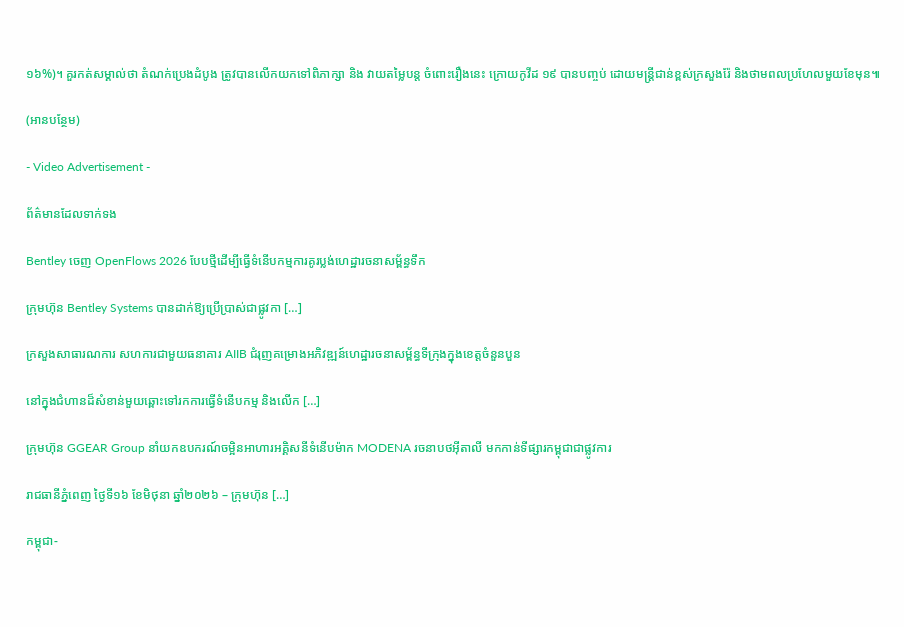១៦%)។ គួរកត់សម្គាល់ថា តំណក់ប្រេងដំបូង ត្រូវបានលើកយកទៅពិភាក្សា និង វាយតម្លៃបន្ត ចំពោះរឿងនេះ ក្រោយកូវីដ ១៩ បានបញ្ចប់ ដោយមន្ត្រីជាន់ខ្ពស់ក្រសួងរ៉ែ និងថាមពលប្រហែលមួយខែមុន៕

(អានបន្ថែម)

- Video Advertisement -

ព័ត៌មានដែលទាក់ទង

Bentley ចេញ OpenFlows 2026 បែបថ្មីដើម្បីធ្វើទំនើបកម្មការគូរប្លង់ហេដ្ឋារចនាសម្ព័ន្ធទឹក

ក្រុមហ៊ុន Bentley Systems បានដាក់ឱ្យប្រើប្រាស់ជាផ្លូវកា […]

ក្រសួងសាធារណការ សហការជាមួយធនាគារ AIIB ជំរុញគម្រោងអភិវឌ្ឍន៍ហេដ្ឋារចនាសម្ព័ន្ធទីក្រុងក្នុងខេត្តចំនួនបួន

នៅក្នុងជំហានដ៏សំខាន់មួយឆ្ពោះទៅរកការធ្វើទំនើបកម្ម និងលើក […]

ក្រុមហ៊ុន GGEAR Group នាំយកឧបករណ៍ចម្អិនអាហារអគ្គិសនីទំនើបម៉ាក MODENA រចនាបថអ៊ីតាលី មកកាន់ទីផ្សារកម្ពុជាជាផ្លូវការ

រាជធានីភ្នំពេញ ថ្ងៃទី១៦ ខែមិថុនា ឆ្នាំ២០២៦ – ក្រុមហ៊ុន […]

កម្ពុជា-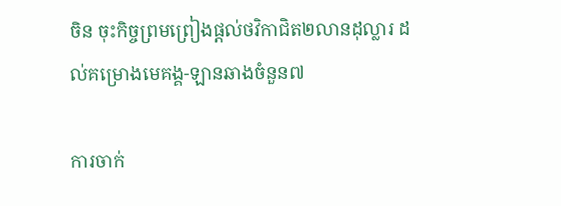ចិន ចុះកិច្ចព្រមព្រៀងផ្តល់ថវិកាជិត២លានដុល្លារ ដល់គម្រោងមេគង្គ-ឡានឆាងចំនួន៧

ការចាក់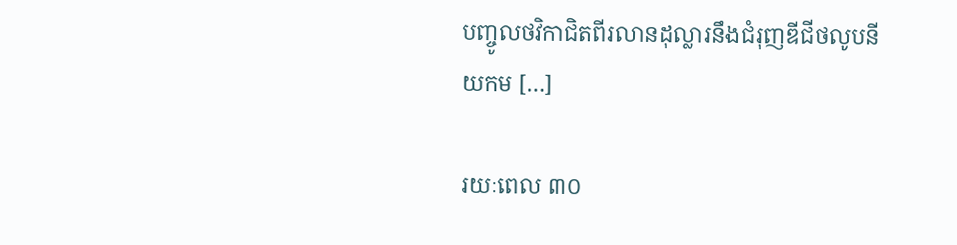បញ្ចូលថវិកាជិតពីរលានដុល្លារនឹងជំរុញឌីជីថលូបនីយកម […]

រយៈពេល ៣០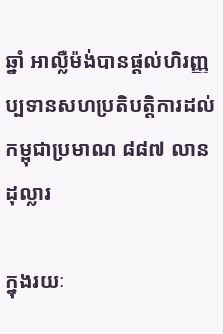ឆ្នាំ អាល្លឺម៉ង់បានផ្តល់ហិរញ្ញប្បទានសហប្រតិបត្តិការដល់កម្ពុជាប្រមាណ ៨៨៧ លានដុល្លារ

ក្នុងរយៈ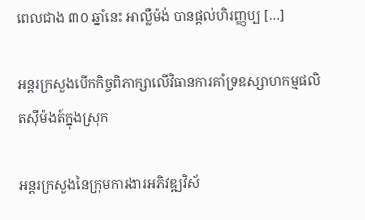ពេលជាង ៣០ ឆ្នាំនេះ អាល្លឺម៉ង់ បានផ្តល់ហិរញ្ញប្ប […]

អន្តរក្រសួងបើកកិច្ចពិភាក្សាលើវិធានការគាំទ្រឧស្សាហកម្មផលិតស៊ីម៉ងត៍ក្នុងស្រុក

អន្តរក្រសួងនៃក្រុមការងារអភិវឌ្ឍវិស័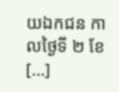យឯកជន កាលថ្ងៃទី ២ ខែ […]